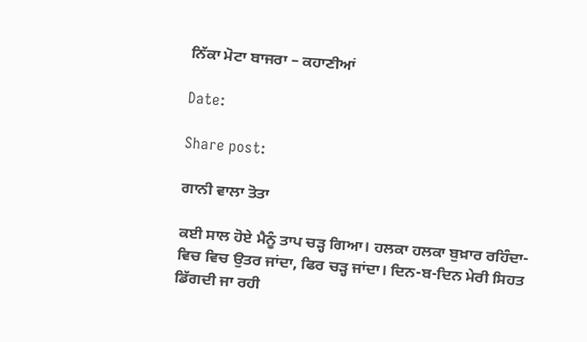ਨਿੱਕਾ ਮੋਟਾ ਬਾਜਰਾ – ਕਹਾਣੀਆਂ

Date:

Share post:

ਗਾਨੀ ਵਾਲਾ ਤੋਤਾ

ਕਈ ਸਾਲ ਹੋਏ ਮੈਨੂੰ ਤਾਪ ਚੜ੍ਹ ਗਿਆ। ਹਲਕਾ ਹਲਕਾ ਬੁਖ਼ਾਰ ਰਹਿੰਦਾ-ਵਿਚ ਵਿਚ ਉਤਰ ਜਾਂਦਾ, ਫਿਰ ਚੜ੍ਹ ਜਾਂਦਾ। ਦਿਨ-ਬ-ਦਿਨ ਮੇਰੀ ਸਿਹਤ ਡਿੱਗਦੀ ਜਾ ਰਹੀ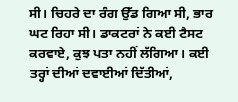ਸੀ। ਚਿਹਰੇ ਦਾ ਰੰਗ ਉੱਡ ਗਿਆ ਸੀ, ਭਾਰ ਘਟ ਰਿਹਾ ਸੀ। ਡਾਕਟਰਾਂ ਨੇ ਕਈ ਟੈਸਟ ਕਰਵਾਏ, ਕੁਝ ਪਤਾ ਨਹੀਂ ਲੱਗਿਆ। ਕਈ ਤਰ੍ਹਾਂ ਦੀਆਂ ਦਵਾਈਆਂ ਦਿੱਤੀਆਂ,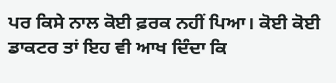ਪਰ ਕਿਸੇ ਨਾਲ ਕੋਈ ਫ਼ਰਕ ਨਹੀਂ ਪਿਆ। ਕੋਈ ਕੋਈ ਡਾਕਟਰ ਤਾਂ ਇਹ ਵੀ ਆਖ ਦਿੰਦਾ ਕਿ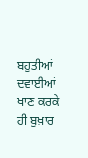ਬਹੁਤੀਆਂ ਦਵਾਈਆਂ ਖਾਣ ਕਰਕੇ ਹੀ ਬੁਖ਼ਾਰ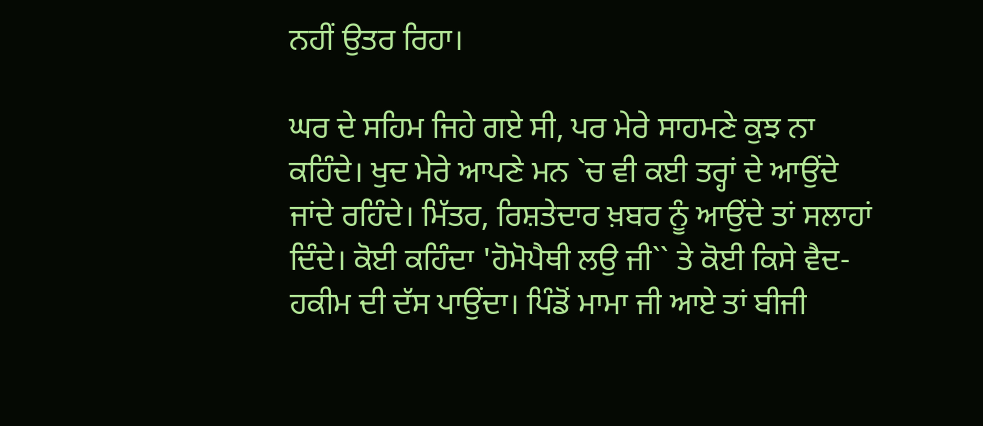ਨਹੀਂ ਉਤਰ ਰਿਹਾ।

ਘਰ ਦੇ ਸਹਿਮ ਜਿਹੇ ਗਏ ਸੀ, ਪਰ ਮੇਰੇ ਸਾਹਮਣੇ ਕੁਝ ਨਾ ਕਹਿੰਦੇ। ਖੁਦ ਮੇਰੇ ਆਪਣੇ ਮਨ `ਚ ਵੀ ਕਈ ਤਰ੍ਹਾਂ ਦੇ ਆਉਂਦੇ ਜਾਂਦੇ ਰਹਿੰਦੇ। ਮਿੱਤਰ, ਰਿਸ਼ਤੇਦਾਰ ਖ਼ਬਰ ਨੂੰ ਆਉਂਦੇ ਤਾਂ ਸਲਾਹਾਂ ਦਿੰਦੇ। ਕੋਈ ਕਹਿੰਦਾ 'ਹੋਮੋਪੈਥੀ ਲਉ ਜੀ`` ਤੇ ਕੋਈ ਕਿਸੇ ਵੈਦ-ਹਕੀਮ ਦੀ ਦੱਸ ਪਾਉਂਦਾ। ਪਿੰਡੋਂ ਮਾਮਾ ਜੀ ਆਏ ਤਾਂ ਬੀਜੀ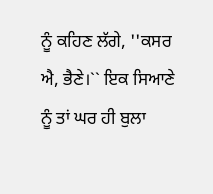ਨੂੰ ਕਹਿਣ ਲੱਗੇ, ''ਕਸਰ ਐ, ਭੈਣੇ।`` ਇਕ ਸਿਆਣੇ ਨੂੰ ਤਾਂ ਘਰ ਹੀ ਬੁਲਾ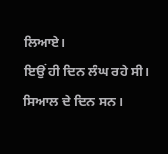ਲਿਆਏ।
ਇਉਂ ਹੀ ਦਿਨ ਲੰਘ ਰਹੇ ਸੀ। ਸਿਆਲ ਦੇ ਦਿਨ ਸਨ।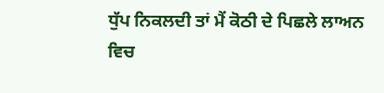ਧੁੱਪ ਨਿਕਲਦੀ ਤਾਂ ਮੈਂ ਕੋਠੀ ਦੇ ਪਿਛਲੇ ਲਾਅਨ ਵਿਚ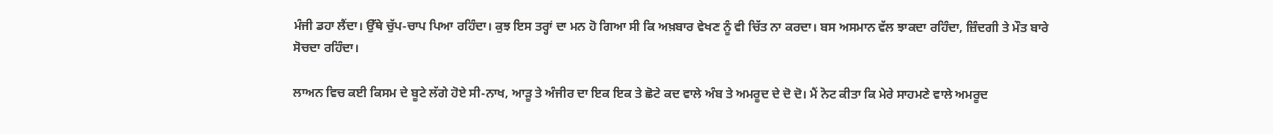ਮੰਜੀ ਡਹਾ ਲੈਂਦਾ। ਉੱਥੇ ਚੁੱਪ-ਚਾਪ ਪਿਆ ਰਹਿੰਦਾ। ਕੁਝ ਇਸ ਤਰ੍ਹਾਂ ਦਾ ਮਨ ਹੋ ਗਿਆ ਸੀ ਕਿ ਅਖ਼ਬਾਰ ਵੇਖਣ ਨੂੰ ਵੀ ਚਿੱਤ ਨਾ ਕਰਦਾ। ਬਸ ਅਸਮਾਨ ਵੱਲ ਝਾਕਦਾ ਰਹਿੰਦਾ, ਜ਼ਿੰਦਗੀ ਤੇ ਮੌਤ ਬਾਰੇ ਸੋਚਦਾ ਰਹਿੰਦਾ।

ਲਾਅਨ ਵਿਚ ਕਈ ਕਿਸਮ ਦੇ ਬੂਟੇ ਲੱਗੇ ਹੋਏ ਸੀ-ਨਾਖ, ਆੜੂ ਤੇ ਅੰਜੀਰ ਦਾ ਇਕ ਇਕ ਤੇ ਛੋਟੇ ਕਦ ਵਾਲੇ ਅੰਬ ਤੇ ਅਮਰੂਦ ਦੇ ਦੋ ਦੋ। ਮੈਂ ਨੋਟ ਕੀਤਾ ਕਿ ਮੇਰੇ ਸਾਹਮਣੇ ਵਾਲੇ ਅਮਰੂਦ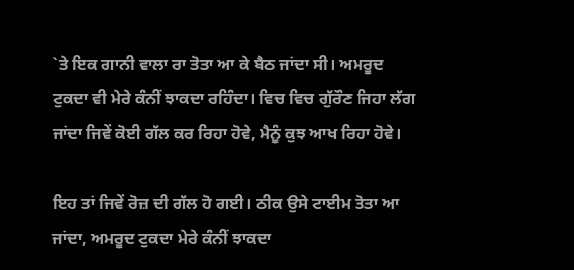`ਤੇ ਇਕ ਗਾਨੀ ਵਾਲਾ ਰਾ ਤੋਤਾ ਆ ਕੇ ਬੈਠ ਜਾਂਦਾ ਸੀ। ਅਮਰੂਦ ਟੁਕਦਾ ਵੀ ਮੇਰੇ ਕੰਨੀਂ ਝਾਕਦਾ ਰਹਿੰਦਾ। ਵਿਚ ਵਿਚ ਗੁੱਰੌਣ ਜਿਹਾ ਲੱਗ ਜਾਂਦਾ ਜਿਵੇਂ ਕੋਈ ਗੱਲ ਕਰ ਰਿਹਾ ਹੋਵੇ, ਮੈਨੂੰ ਕੁਝ ਆਖ ਰਿਹਾ ਹੋਵੇ।

ਇਹ ਤਾਂ ਜਿਵੇਂ ਰੋਜ਼ ਦੀ ਗੱਲ ਹੋ ਗਈ। ਠੀਕ ਉਸੇ ਟਾਈਮ ਤੋਤਾ ਆ ਜਾਂਦਾ, ਅਮਰੂਦ ਟੁਕਦਾ ਮੇਰੇ ਕੰਨੀਂ ਝਾਕਦਾ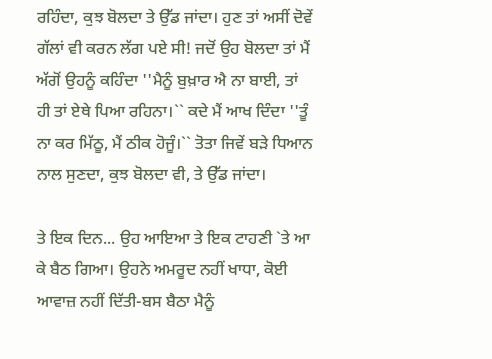ਰਹਿੰਦਾ, ਕੁਝ ਬੋਲਦਾ ਤੇ ਉੱਡ ਜਾਂਦਾ। ਹੁਣ ਤਾਂ ਅਸੀਂ ਦੋਵੇਂ ਗੱਲਾਂ ਵੀ ਕਰਨ ਲੱਗ ਪਏ ਸੀ! ਜਦੋਂ ਉਹ ਬੋਲਦਾ ਤਾਂ ਮੈਂ ਅੱਗੋਂ ਉਹਨੂੰ ਕਹਿੰਦਾ ''ਮੈਨੂੰ ਬੁਖ਼ਾਰ ਐ ਨਾ ਬਾਈ, ਤਾਂ ਹੀ ਤਾਂ ਏਥੇ ਪਿਆ ਰਹਿਨਾ।`` ਕਦੇ ਮੈਂ ਆਖ ਦਿੰਦਾ ''ਤੂੰ ਨਾ ਕਰ ਮਿੱਠੂ, ਮੈਂ ਠੀਕ ਹੋਜੂੰ।`` ਤੋਤਾ ਜਿਵੇਂ ਬੜੇ ਧਿਆਨ ਨਾਲ ਸੁਣਦਾ, ਕੁਝ ਬੋਲਦਾ ਵੀ, ਤੇ ਉੱਡ ਜਾਂਦਾ।

ਤੇ ਇਕ ਦਿਨ... ਉਹ ਆਇਆ ਤੇ ਇਕ ਟਾਹਣੀ `ਤੇ ਆ ਕੇ ਬੈਠ ਗਿਆ। ਉਹਨੇ ਅਮਰੂਦ ਨਹੀਂ ਖਾਧਾ, ਕੋਈ ਆਵਾਜ਼ ਨਹੀਂ ਦਿੱਤੀ-ਬਸ ਬੈਠਾ ਮੈਨੂੰ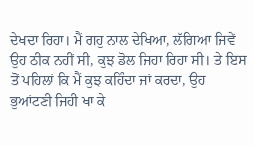ਦੇਖਦਾ ਰਿਹਾ। ਮੈਂ ਗਹੁ ਨਾਲ ਦੇਖਿਆ, ਲੱਗਿਆ ਜਿਵੇਂ ਉਹ ਠੀਕ ਨਹੀਂ ਸੀ, ਕੁਝ ਡੋਲ ਜਿਹਾ ਰਿਹਾ ਸੀ। ਤੇ ਇਸ ਤੋਂ ਪਹਿਲਾਂ ਕਿ ਮੈਂ ਕੁਝ ਕਹਿੰਦਾ ਜਾਂ ਕਰਦਾ, ਉਹ ਭੁਆਂਟਣੀ ਜਿਹੀ ਖਾ ਕੇ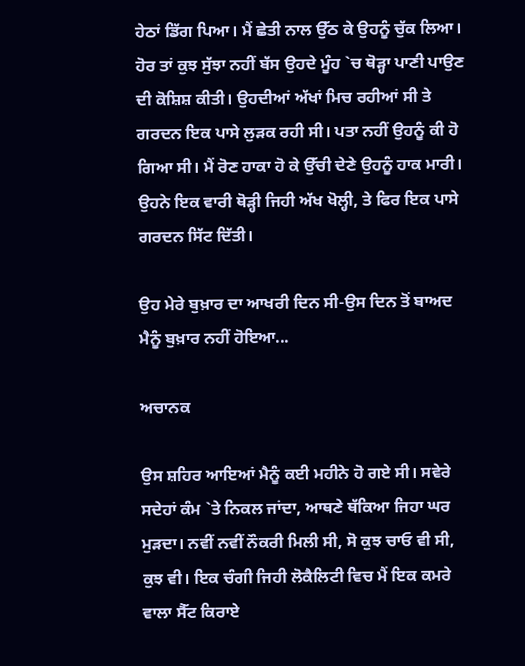ਹੇਠਾਂ ਡਿੱਗ ਪਿਆ। ਮੈਂ ਛੇਤੀ ਨਾਲ ਉੱਠ ਕੇ ਉਹਨੂੰ ਚੁੱਕ ਲਿਆ। ਹੋਰ ਤਾਂ ਕੁਝ ਸੁੱਝਾ ਨਹੀਂ ਬੱਸ ਉਹਦੇ ਮੂੰਹ `ਚ ਥੋੜ੍ਹਾ ਪਾਣੀ ਪਾਉਣ ਦੀ ਕੋਸ਼ਿਸ਼ ਕੀਤੀ। ਉਹਦੀਆਂ ਅੱਖਾਂ ਮਿਚ ਰਹੀਆਂ ਸੀ ਤੇ ਗਰਦਨ ਇਕ ਪਾਸੇ ਲੁੜਕ ਰਹੀ ਸੀ। ਪਤਾ ਨਹੀਂ ਉਹਨੂੰ ਕੀ ਹੋ ਗਿਆ ਸੀ। ਮੈਂ ਰੋਣ ਹਾਕਾ ਹੋ ਕੇ ਉੱਚੀ ਦੇਣੇ ਉਹਨੂੰ ਹਾਕ ਮਾਰੀ। ਉਹਨੇ ਇਕ ਵਾਰੀ ਥੋੜ੍ਹੀ ਜਿਹੀ ਅੱਖ ਖੋਲ੍ਹੀ, ਤੇ ਫਿਰ ਇਕ ਪਾਸੇ ਗਰਦਨ ਸਿੱਟ ਦਿੱਤੀ।

ਉਹ ਮੇਰੇ ਬੁਖ਼ਾਰ ਦਾ ਆਖਰੀ ਦਿਨ ਸੀ-ਉਸ ਦਿਨ ਤੋਂ ਬਾਅਦ ਮੈਨੂੰ ਬੁਖ਼ਾਰ ਨਹੀਂ ਹੋਇਆ...

ਅਚਾਨਕ

ਉਸ ਸ਼ਹਿਰ ਆਇਆਂ ਮੈਨੂੰ ਕਈ ਮਹੀਨੇ ਹੋ ਗਏ ਸੀ। ਸਵੇਰੇ ਸਦੇਹਾਂ ਕੰਮ `ਤੇ ਨਿਕਲ ਜਾਂਦਾ, ਆਥਣੇ ਥੱਕਿਆ ਜਿਹਾ ਘਰ ਮੁੜਦਾ। ਨਵੀਂ ਨਵੀਂ ਨੌਕਰੀ ਮਿਲੀ ਸੀ, ਸੋ ਕੁਝ ਚਾਓ ਵੀ ਸੀ, ਕੁਝ ਵੀ। ਇਕ ਚੰਗੀ ਜਿਹੀ ਲੋਕੈਲਿਟੀ ਵਿਚ ਮੈਂ ਇਕ ਕਮਰੇ ਵਾਲਾ ਸੈੱਟ ਕਿਰਾਏ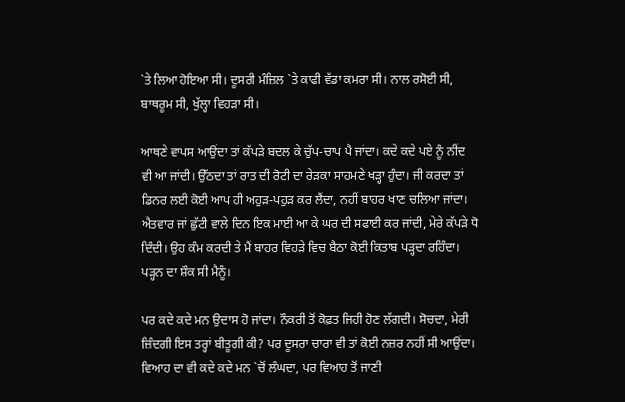`ਤੇ ਲਿਆ ਹੋਇਆ ਸੀ। ਦੂਸਰੀ ਮੰਜ਼ਿਲ `ਤੇ ਕਾਫੀ ਵੱਡਾ ਕਮਰਾ ਸੀ। ਨਾਲ ਰਸੋਈ ਸੀ, ਬਾਥਰੂਮ ਸੀ, ਖੁੱਲ੍ਹਾ ਵਿਹੜਾ ਸੀ।

ਆਥਣੇ ਵਾਪਸ ਆਉਂਦਾ ਤਾਂ ਕੱਪੜੇ ਬਦਲ ਕੇ ਚੁੱਪ-ਚਾਪ ਪੈ ਜਾਂਦਾ। ਕਦੇ ਕਦੇ ਪਏ ਨੂੰ ਨੀਂਦ ਵੀ ਆ ਜਾਂਦੀ। ਉੱਠਦਾ ਤਾਂ ਰਾਤ ਦੀ ਰੋਟੀ ਦਾ ਰੇੜਕਾ ਸਾਹਮਣੇ ਖੜ੍ਹਾ ਹੁੰਦਾ। ਜੀ ਕਰਦਾ ਤਾਂ ਡਿਨਰ ਲਈ ਕੋਈ ਆਪ ਹੀ ਅਹੁੜ-ਪਹੁੜ ਕਰ ਲੈਂਦਾ, ਨਹੀਂ ਬਾਹਰ ਖਾਣ ਚਲਿਆ ਜਾਂਦਾ। ਐਤਵਾਰ ਜਾਂ ਛੁੱਟੀ ਵਾਲੇ ਦਿਨ ਇਕ ਮਾਈ ਆ ਕੇ ਘਰ ਦੀ ਸਫਾਈ ਕਰ ਜਾਂਦੀ, ਮੇਰੇ ਕੱਪੜੇ ਧੋ ਦਿੰਦੀ। ਉਹ ਕੰਮ ਕਰਦੀ ਤੇ ਮੈਂ ਬਾਹਰ ਵਿਹੜੇ ਵਿਚ ਬੈਠਾ ਕੋਈ ਕਿਤਾਬ ਪੜ੍ਹਦਾ ਰਹਿੰਦਾ। ਪੜ੍ਹਨ ਦਾ ਸ਼ੌਕ ਸੀ ਮੈਨੂੰ।

ਪਰ ਕਦੇ ਕਦੇ ਮਨ ਉਦਾਸ ਹੋ ਜਾਂਦਾ। ਨੌਕਰੀ ਤੋਂ ਕੋਫ਼ਤ ਜਿਹੀ ਹੋਣ ਲੱਗਦੀ। ਸੋਚਦਾ, ਮੇਰੀ ਜ਼ਿੰਦਗੀ ਇਸ ਤਰ੍ਹਾਂ ਬੀਤੂਗੀ ਕੀ? ਪਰ ਦੂਸਰਾ ਚਾਰਾ ਵੀ ਤਾਂ ਕੋਈ ਨਜ਼ਰ ਨਹੀਂ ਸੀ ਆਉਂਦਾ। ਵਿਆਹ ਦਾ ਵੀ ਕਦੇ ਕਦੇ ਮਨ `ਚੋਂ ਲੰਘਦਾ, ਪਰ ਵਿਆਹ ਤੋਂ ਜਾਣੀ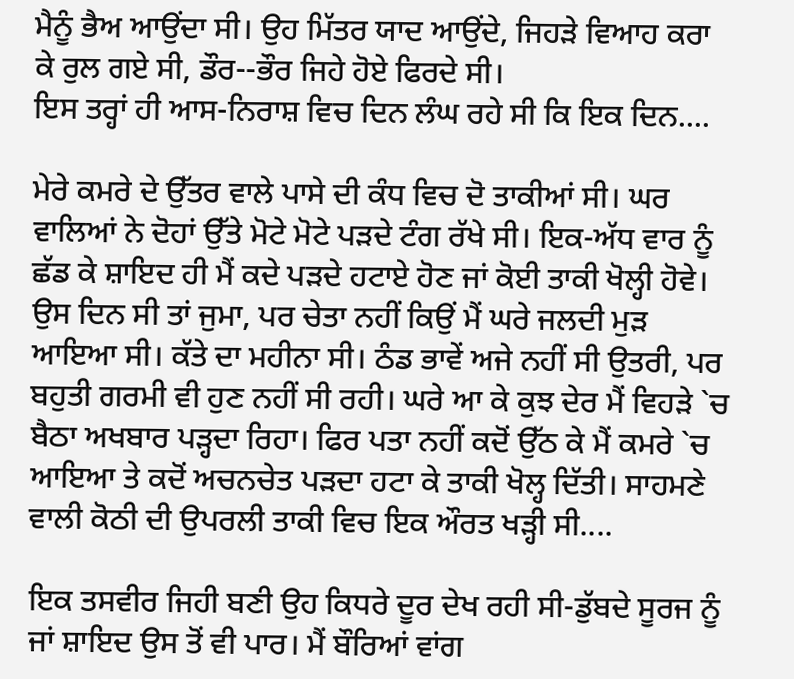ਮੈਨੂੰ ਭੈਅ ਆਉਂਦਾ ਸੀ। ਉਹ ਮਿੱਤਰ ਯਾਦ ਆਉਂਦੇ, ਜਿਹੜੇ ਵਿਆਹ ਕਰਾ ਕੇ ਰੁਲ ਗਏ ਸੀ, ਡੌਰ--ਭੌਰ ਜਿਹੇ ਹੋਏ ਫਿਰਦੇ ਸੀ।
ਇਸ ਤਰ੍ਹਾਂ ਹੀ ਆਸ-ਨਿਰਾਸ਼ ਵਿਚ ਦਿਨ ਲੰਘ ਰਹੇ ਸੀ ਕਿ ਇਕ ਦਿਨ....

ਮੇਰੇ ਕਮਰੇ ਦੇ ਉੱਤਰ ਵਾਲੇ ਪਾਸੇ ਦੀ ਕੰਧ ਵਿਚ ਦੋ ਤਾਕੀਆਂ ਸੀ। ਘਰ ਵਾਲਿਆਂ ਨੇ ਦੋਹਾਂ ਉੱਤੇ ਮੋਟੇ ਮੋਟੇ ਪੜਦੇ ਟੰਗ ਰੱਖੇ ਸੀ। ਇਕ-ਅੱਧ ਵਾਰ ਨੂੰ ਛੱਡ ਕੇ ਸ਼ਾਇਦ ਹੀ ਮੈਂ ਕਦੇ ਪੜਦੇ ਹਟਾਏ ਹੋਣ ਜਾਂ ਕੋਈ ਤਾਕੀ ਖੋਲ੍ਹੀ ਹੋਵੇ। ਉਸ ਦਿਨ ਸੀ ਤਾਂ ਜੁਮਾ, ਪਰ ਚੇਤਾ ਨਹੀਂ ਕਿਉਂ ਮੈਂ ਘਰੇ ਜਲਦੀ ਮੁੜ ਆਇਆ ਸੀ। ਕੱਤੇ ਦਾ ਮਹੀਨਾ ਸੀ। ਠੰਡ ਭਾਵੇਂ ਅਜੇ ਨਹੀਂ ਸੀ ਉਤਰੀ, ਪਰ ਬਹੁਤੀ ਗਰਮੀ ਵੀ ਹੁਣ ਨਹੀਂ ਸੀ ਰਹੀ। ਘਰੇ ਆ ਕੇ ਕੁਝ ਦੇਰ ਮੈਂ ਵਿਹੜੇ `ਚ ਬੈਠਾ ਅਖਬਾਰ ਪੜ੍ਹਦਾ ਰਿਹਾ। ਫਿਰ ਪਤਾ ਨਹੀਂ ਕਦੋਂ ਉੱਠ ਕੇ ਮੈਂ ਕਮਰੇ `ਚ ਆਇਆ ਤੇ ਕਦੋਂ ਅਚਨਚੇਤ ਪੜਦਾ ਹਟਾ ਕੇ ਤਾਕੀ ਖੋਲ੍ਹ ਦਿੱਤੀ। ਸਾਹਮਣੇ ਵਾਲੀ ਕੋਠੀ ਦੀ ਉਪਰਲੀ ਤਾਕੀ ਵਿਚ ਇਕ ਔਰਤ ਖੜ੍ਹੀ ਸੀ....

ਇਕ ਤਸਵੀਰ ਜਿਹੀ ਬਣੀ ਉਹ ਕਿਧਰੇ ਦੂਰ ਦੇਖ ਰਹੀ ਸੀ-ਡੁੱਬਦੇ ਸੂਰਜ ਨੂੰ ਜਾਂ ਸ਼ਾਇਦ ਉਸ ਤੋਂ ਵੀ ਪਾਰ। ਮੈਂ ਬੌਰਿਆਂ ਵਾਂਗ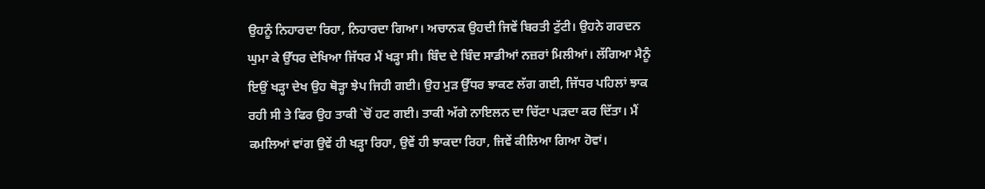ਉਹਨੂੰ ਨਿਹਾਰਦਾ ਰਿਹਾ, ਨਿਹਾਰਦਾ ਗਿਆ। ਅਚਾਨਕ ਉਹਦੀ ਜਿਵੇਂ ਬਿਰਤੀ ਟੁੱਟੀ। ਉਹਨੇ ਗਰਦਨ ਘੁਮਾ ਕੇ ਉੱਧਰ ਦੇਖਿਆ ਜਿੱਧਰ ਮੈਂ ਖੜ੍ਹਾ ਸੀ। ਬਿੰਦ ਦੇ ਬਿੰਦ ਸਾਡੀਆਂ ਨਜ਼ਰਾਂ ਮਿਲੀਆਂ। ਲੱਗਿਆ ਮੈਨੂੰ ਇਉਂ ਖੜ੍ਹਾ ਦੇਖ ਉਹ ਥੋੜ੍ਹਾ ਝੇਪ ਜਿਹੀ ਗਈ। ਉਹ ਮੁੜ ਉੱਧਰ ਝਾਕਣ ਲੱਗ ਗਈ, ਜਿੱਧਰ ਪਹਿਲਾਂ ਝਾਕ ਰਹੀ ਸੀ ਤੇ ਫਿਰ ਉਹ ਤਾਕੀ `ਚੋਂ ਹਟ ਗਈ। ਤਾਕੀ ਅੱਗੇ ਨਾਇਲਨ ਦਾ ਚਿੱਟਾ ਪੜਦਾ ਕਰ ਦਿੱਤਾ। ਮੈਂ ਕਮਲਿਆਂ ਵਾਂਗ ਉਵੇਂ ਹੀ ਖੜ੍ਹਾ ਰਿਹਾ, ਉਵੇਂ ਹੀ ਝਾਕਦਾ ਰਿਹਾ, ਜਿਵੇਂ ਕੀਲਿਆ ਗਿਆ ਹੋਵਾਂ।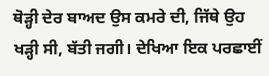ਥੋੜ੍ਹੀ ਦੇਰ ਬਾਅਦ ਉਸ ਕਮਰੇ ਦੀ, ਜਿੱਥੇ ਉਹ ਖੜ੍ਹੀ ਸੀ, ਬੱਤੀ ਜਗੀ। ਦੇਖਿਆ ਇਕ ਪਰਛਾਈਂ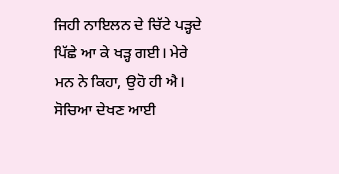ਜਿਹੀ ਨਾਇਲਨ ਦੇ ਚਿੱਟੇ ਪੜ੍ਹਦੇ ਪਿੱਛੇ ਆ ਕੇ ਖੜ੍ਹ ਗਈ। ਮੇਰੇ ਮਨ ਨੇ ਕਿਹਾ, ਉਹੋ ਹੀ ਐ। ਸੋਚਿਆ ਦੇਖਣ ਆਈ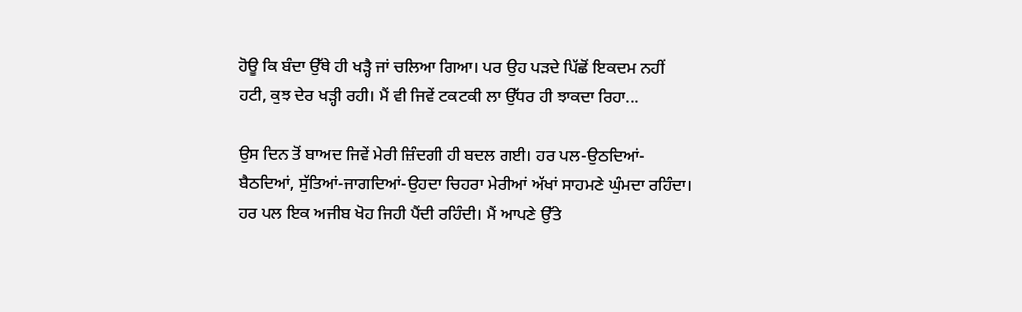ਹੋਊ ਕਿ ਬੰਦਾ ਉੱਥੇ ਹੀ ਖੜ੍ਹੈ ਜਾਂ ਚਲਿਆ ਗਿਆ। ਪਰ ਉਹ ਪੜਦੇ ਪਿੱਛੋਂ ਇਕਦਮ ਨਹੀਂ ਹਟੀ, ਕੁਝ ਦੇਰ ਖੜ੍ਹੀ ਰਹੀ। ਮੈਂ ਵੀ ਜਿਵੇਂ ਟਕਟਕੀ ਲਾ ਉੱਧਰ ਹੀ ਝਾਕਦਾ ਰਿਹਾ...

ਉਸ ਦਿਨ ਤੋਂ ਬਾਅਦ ਜਿਵੇਂ ਮੇਰੀ ਜ਼ਿੰਦਗੀ ਹੀ ਬਦਲ ਗਈ। ਹਰ ਪਲ-ਉਠਦਿਆਂ-ਬੈਠਦਿਆਂ, ਸੁੱਤਿਆਂ-ਜਾਗਦਿਆਂ-ਉਹਦਾ ਚਿਹਰਾ ਮੇਰੀਆਂ ਅੱਖਾਂ ਸਾਹਮਣੇ ਘੁੰਮਦਾ ਰਹਿੰਦਾ। ਹਰ ਪਲ ਇਕ ਅਜੀਬ ਖੋਹ ਜਿਹੀ ਪੈਂਦੀ ਰਹਿੰਦੀ। ਮੈਂ ਆਪਣੇ ਉੱਤੇ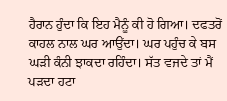ਹੈਰਾਨ ਹੁੰਦਾ ਕਿ ਇਹ ਮੈਨੂੰ ਕੀ ਹੋ ਗਿਆ। ਦਫਤਰੋਂ ਕਾਹਲ ਨਾਲ ਘਰ ਆਉਂਦਾ। ਘਰ ਪਹੁੰਚ ਕੇ ਬਸ ਘੜੀ ਕੰਨੀ ਝਾਕਦਾ ਰਹਿੰਦਾ। ਸੱਤ ਵਜਦੇ ਤਾਂ ਮੈਂ ਪੜਦਾ ਹਟਾ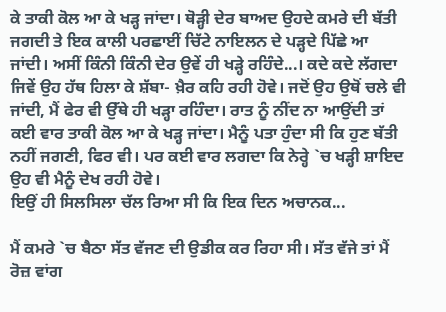ਕੇ ਤਾਕੀ ਕੋਲ ਆ ਕੇ ਖੜ੍ਹ ਜਾਂਦਾ। ਥੋੜ੍ਹੀ ਦੇਰ ਬਾਅਦ ਉਹਦੇ ਕਮਰੇ ਦੀ ਬੱਤੀ ਜਗਦੀ ਤੇ ਇਕ ਕਾਲੀ ਪਰਛਾਈਂ ਚਿੱਟੇ ਨਾਇਲਨ ਦੇ ਪੜ੍ਹਦੇ ਪਿੱਛੇ ਆ ਜਾਂਦੀ। ਅਸੀਂ ਕਿੰਨੀ ਕਿੰਨੀ ਦੇਰ ਉਵੇਂ ਹੀ ਖੜ੍ਹੇ ਰਹਿੰਦੇ...। ਕਦੇ ਕਦੇ ਲੱਗਦਾ ਜਿਵੇਂ ਉਹ ਹੱਥ ਹਿਲਾ ਕੇ ਸ਼ੱਬਾ- ਖ਼ੈਰ ਕਹਿ ਰਹੀ ਹੋਵੇ। ਜਦੋਂ ਉਹ ਉਥੋਂ ਚਲੇ ਵੀ ਜਾਂਦੀ, ਮੈਂ ਫੇਰ ਵੀ ਉੱਥੇ ਹੀ ਖੜ੍ਹਾ ਰਹਿੰਦਾ। ਰਾਤ ਨੂੰ ਨੀਂਦ ਨਾ ਆਉਂਦੀ ਤਾਂ ਕਈ ਵਾਰ ਤਾਕੀ ਕੋਲ ਆ ਕੇ ਖੜ੍ਹ ਜਾਂਦਾ। ਮੈਨੂੰ ਪਤਾ ਹੁੰਦਾ ਸੀ ਕਿ ਹੁਣ ਬੱਤੀ ਨਹੀਂ ਜਗਣੀ, ਫਿਰ ਵੀ। ਪਰ ਕਈ ਵਾਰ ਲਗਦਾ ਕਿ ਨੇਰ੍ਹੇ `ਚ ਖੜ੍ਹੀ ਸ਼ਾਇਦ ਉਹ ਵੀ ਮੈਨੂੰ ਦੇਖ ਰਹੀ ਹੋਵੇ।
ਇਉਂ ਹੀ ਸਿਲਸਿਲਾ ਚੱਲ ਰਿਆ ਸੀ ਕਿ ਇਕ ਦਿਨ ਅਚਾਨਕ...

ਮੈਂ ਕਮਰੇ `ਚ ਬੈਠਾ ਸੱਤ ਵੱਜਣ ਦੀ ਉਡੀਕ ਕਰ ਰਿਹਾ ਸੀ। ਸੱਤ ਵੱਜੇ ਤਾਂ ਮੈਂ ਰੋਜ਼ ਵਾਂਗ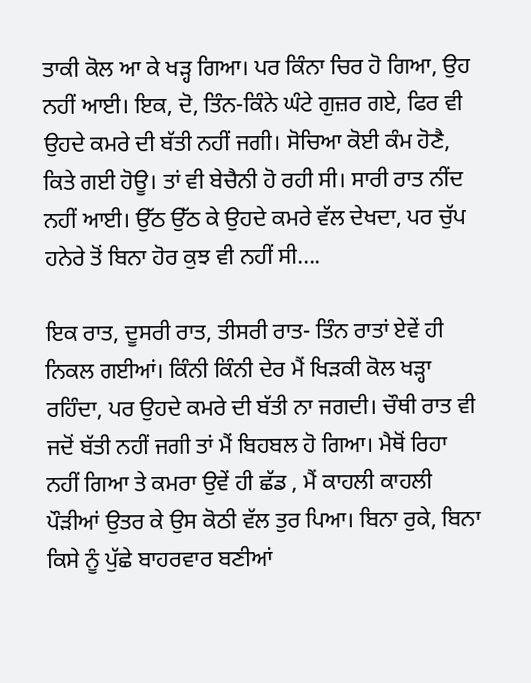ਤਾਕੀ ਕੋਲ ਆ ਕੇ ਖੜ੍ਹ ਗਿਆ। ਪਰ ਕਿੰਨਾ ਚਿਰ ਹੋ ਗਿਆ, ਉਹ ਨਹੀਂ ਆਈ। ਇਕ, ਦੋ, ਤਿੰਨ-ਕਿੰਨੇ ਘੰਟੇ ਗੁਜ਼ਰ ਗਏ, ਫਿਰ ਵੀ ਉਹਦੇ ਕਮਰੇ ਦੀ ਬੱਤੀ ਨਹੀਂ ਜਗੀ। ਸੋਚਿਆ ਕੋਈ ਕੰਮ ਹੋਣੈ, ਕਿਤੇ ਗਈ ਹੋਊ। ਤਾਂ ਵੀ ਬੇਚੈਨੀ ਹੋ ਰਹੀ ਸੀ। ਸਾਰੀ ਰਾਤ ਨੀਂਦ ਨਹੀਂ ਆਈ। ਉੱਠ ਉੱਠ ਕੇ ਉਹਦੇ ਕਮਰੇ ਵੱਲ ਦੇਖਦਾ, ਪਰ ਚੁੱਪ ਹਨੇਰੇ ਤੋਂ ਬਿਨਾ ਹੋਰ ਕੁਝ ਵੀ ਨਹੀਂ ਸੀ....

ਇਕ ਰਾਤ, ਦੂਸਰੀ ਰਾਤ, ਤੀਸਰੀ ਰਾਤ- ਤਿੰਨ ਰਾਤਾਂ ਏਵੇਂ ਹੀ ਨਿਕਲ ਗਈਆਂ। ਕਿੰਨੀ ਕਿੰਨੀ ਦੇਰ ਮੈਂ ਖਿੜਕੀ ਕੋਲ ਖੜ੍ਹਾ ਰਹਿੰਦਾ, ਪਰ ਉਹਦੇ ਕਮਰੇ ਦੀ ਬੱਤੀ ਨਾ ਜਗਦੀ। ਚੌਥੀ ਰਾਤ ਵੀ ਜਦੋਂ ਬੱਤੀ ਨਹੀਂ ਜਗੀ ਤਾਂ ਮੈਂ ਬਿਹਬਲ ਹੋ ਗਿਆ। ਮੈਥੋਂ ਰਿਹਾ ਨਹੀਂ ਗਿਆ ਤੇ ਕਮਰਾ ਉਵੇਂ ਹੀ ਛੱਡ , ਮੈਂ ਕਾਹਲੀ ਕਾਹਲੀ ਪੌੜੀਆਂ ਉਤਰ ਕੇ ਉਸ ਕੋਠੀ ਵੱਲ ਤੁਰ ਪਿਆ। ਬਿਨਾ ਰੁਕੇ, ਬਿਨਾ ਕਿਸੇ ਨੂੰ ਪੁੱਛੇ ਬਾਹਰਵਾਰ ਬਣੀਆਂ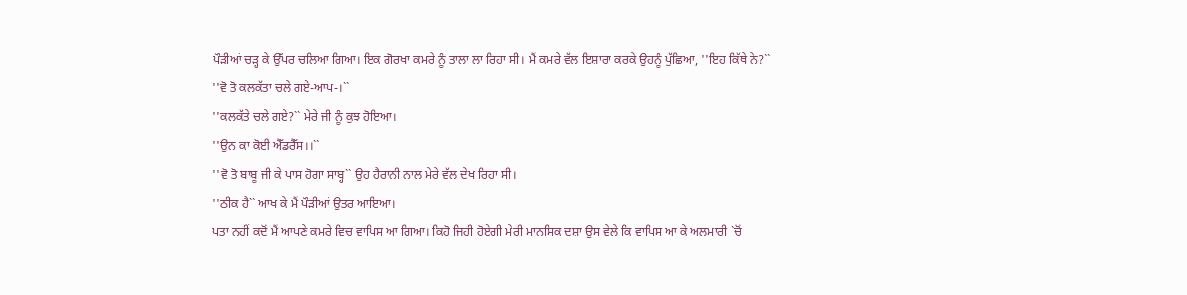ਪੌੜੀਆਂ ਚੜ੍ਹ ਕੇ ਉੱਪਰ ਚਲਿਆ ਗਿਆ। ਇਕ ਗੋਰਖਾ ਕਮਰੇ ਨੂੰ ਤਾਲਾ ਲਾ ਰਿਹਾ ਸੀ। ਮੈਂ ਕਮਰੇ ਵੱਲ ਇਸ਼ਾਰਾ ਕਰਕੇ ਉਹਨੂੰ ਪੁੱਛਿਆ, ''ਇਹ ਕਿੱਥੇ ਨੇ?``
''ਵੋ ਤੋ ਕਲਕੱਤਾ ਚਲੇ ਗਏ-ਆਪ-।``
''ਕਲਕੱਤੇ ਚਲੇ ਗਏ?`` ਮੇਰੇ ਜੀ ਨੂੰ ਕੁਝ ਹੋਇਆ।
''ਉਨ ਕਾ ਕੋਈ ਐੱਡਰੈੱਸ।।``
''ਵੋ ਤੋ ਬਾਬੂ ਜੀ ਕੇ ਪਾਸ ਹੋਗਾ ਸਾਬ੍ਹ`` ਉਹ ਹੈਰਾਨੀ ਨਾਲ ਮੇਰੇ ਵੱਲ ਦੇਖ ਰਿਹਾ ਸੀ।
''ਠੀਕ ਹੈ`` ਆਖ ਕੇ ਮੈਂ ਪੌੜੀਆਂ ਉਤਰ ਆਇਆ।
ਪਤਾ ਨਹੀਂ ਕਦੋਂ ਮੈਂ ਆਪਣੇ ਕਮਰੇ ਵਿਚ ਵਾਪਿਸ ਆ ਗਿਆ। ਕਿਹੋ ਜਿਹੀ ਹੋਏਗੀ ਮੇਰੀ ਮਾਨਸਿਕ ਦਸ਼ਾ ਉਸ ਵੇਲੇ ਕਿ ਵਾਪਿਸ ਆ ਕੇ ਅਲਮਾਰੀ `ਚੋਂ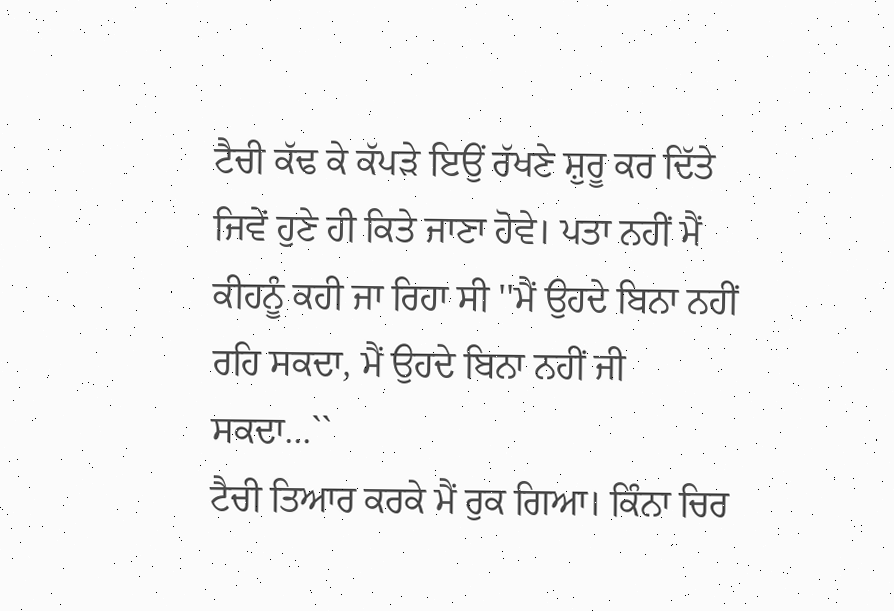ਟੈਚੀ ਕੱਢ ਕੇ ਕੱਪੜੇ ਇਉਂ ਰੱਖਣੇ ਸ਼ੁਰੂ ਕਰ ਦਿੱਤੇ ਜਿਵੇਂ ਹੁਣੇ ਹੀ ਕਿਤੇ ਜਾਣਾ ਹੋਵੇ। ਪਤਾ ਨਹੀਂ ਮੈਂ ਕੀਹਨੂੰ ਕਹੀ ਜਾ ਰਿਹਾ ਸੀ ''ਮੈਂ ਉਹਦੇ ਬਿਨਾ ਨਹੀਂ ਰਹਿ ਸਕਦਾ, ਮੈਂ ਉਹਦੇ ਬਿਨਾ ਨਹੀਂ ਜੀ ਸਕਦਾ...``
ਟੈਚੀ ਤਿਆਰ ਕਰਕੇ ਮੈਂ ਰੁਕ ਗਿਆ। ਕਿੰਨਾ ਚਿਰ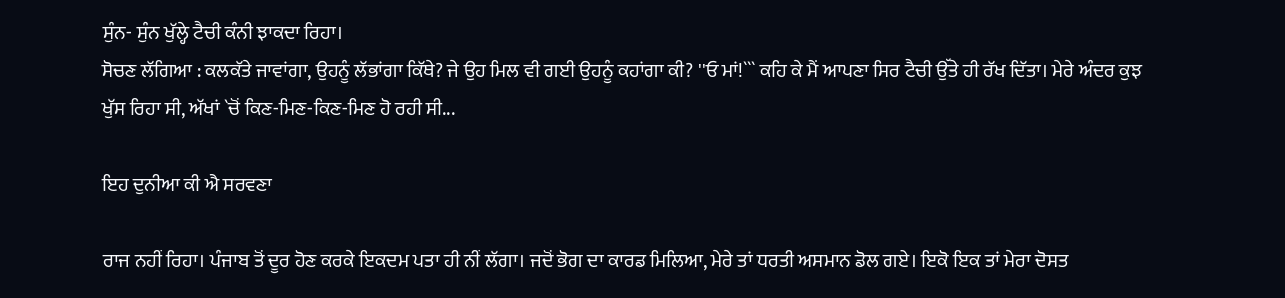ਸੁੰਨ- ਸੁੰਨ ਖੁੱਲ੍ਹੇ ਟੈਚੀ ਕੰਨੀ ਝਾਕਦਾ ਰਿਹਾ।
ਸੋਚਣ ਲੱਗਿਆ : ਕਲਕੱਤੇ ਜਾਵਾਂਗਾ, ਉਹਨੂੰ ਲੱਭਾਂਗਾ ਕਿੱਥੇ? ਜੇ ਉਹ ਮਿਲ ਵੀ ਗਈ ਉਹਨੂੰ ਕਹਾਂਗਾ ਕੀ? ''ਓ ਮਾਂ!``` ਕਹਿ ਕੇ ਮੈਂ ਆਪਣਾ ਸਿਰ ਟੈਚੀ ਉੱਤੇ ਹੀ ਰੱਖ ਦਿੱਤਾ। ਮੇਰੇ ਅੰਦਰ ਕੁਝ ਖੁੱਸ ਰਿਹਾ ਸੀ, ਅੱਖਾਂ `ਚੋਂ ਕਿਣ-ਮਿਣ-ਕਿਣ-ਮਿਣ ਹੋ ਰਹੀ ਸੀ...

ਇਹ ਦੁਨੀਆ ਕੀ ਐ ਸਰਵਣਾ

ਰਾਜ ਨਹੀਂ ਰਿਹਾ। ਪੰਜਾਬ ਤੋਂ ਦੂਰ ਹੋਣ ਕਰਕੇ ਇਕਦਮ ਪਤਾ ਹੀ ਨੀਂ ਲੱਗਾ। ਜਦੋਂ ਭੋਗ ਦਾ ਕਾਰਡ ਮਿਲਿਆ, ਮੇਰੇ ਤਾਂ ਧਰਤੀ ਅਸਮਾਨ ਡੋਲ ਗਏ। ਇਕੋ ਇਕ ਤਾਂ ਮੇਰਾ ਦੋਸਤ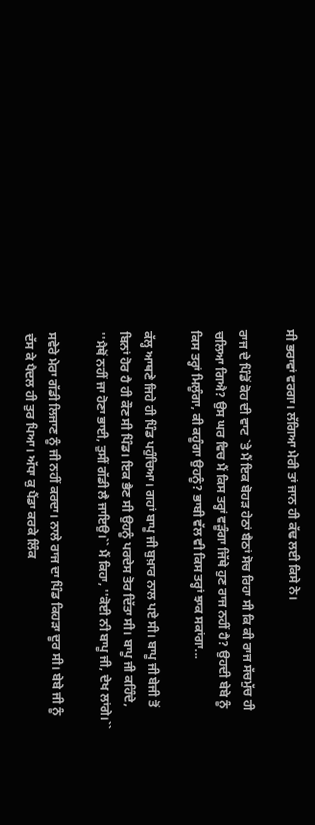ਸੀ ਭਰਾਵਾਂ ਵਰਗਾ। ਲੱਗਿਆ ਮੇਰੀ ਤਾਂ ਜਾਨ ਹੀ ਕੱਢ ਲਈ ਕਿਸੇ ਨੇ।

ਰਾਜ ਦੇ ਪਿੰਡੋਂ ਕੋਹ ਦੀ ਵਾਟ `ਤੇ ਮੈਂ ਇਕ ਬੋਹੜ ਹੇਠਾਂ ਬੈਠਾਂ ਸੋਚ ਰਿਹਾ ਸੀ ਕਿ ਕੀ ਰਾਜ ਸੱਚਮੁੱਚ ਹੀ ਚਲਿਆ ਗਿਐ? ਉਸ ਘਰ ਵਿਚ ਮੈਂ ਕਿਸ ਤਰ੍ਹਾਂ ਵੜੂੰਗਾ ਜਿੱਥੇ ਹੁਣ ਰਾਜ ਨਹੀਂ ਹੈ? ਉਹਦੀ ਬੇਬੇ ਨੂੰ ਕਿਸ ਤਰ੍ਹਾਂ ਮਿਲੂੰਗਾ, ਕੀ ਕਹੂੰਗਾ ਉਹਨੂੰ? ਭਾਬੀ ਵੱਲ ਵੀ ਕਿਸ ਤਰ੍ਹਾਂ ਝਾਕ ਸਕਾਂਗਾ...

ਕੱਲ੍ਹ ਆਥਣੇ ਜਿਹੇ ਹੀ ਪਿੰਡ ਪਹੁੰਚਿਆ। ਗਹਾਂ ਬਾਪੂ ਜੀ ਬੁਖ਼ਾਰ ਨਾਲ ਪਏ ਸੀ। ਬਾਪੂ ਜੀ ਬੇਜੀ ਤੋਂ ਬਿਨਾਂ ਹੋਰ ਹੈ ਹੀ ਕੌਣ ਸੀ ਪਿੰਡ। ਇਕ ਭੈਣ ਸੀ ਉਹਨੂੰ ਪਰਦੇਸ ਤੋਰ ਦਿੱਤਾ ਸੀ। ਬਾਪੂ ਜੀ ਕਹਿੰਦੇ, ''ਮੈਥੋਂ ਨਹੀਂ ਜਾ ਹੋਣਾ ਭਾਈ, ਤੁਸੀਂ ਗੱਡੀ ਲੈ ਜਾਇਉ।`` ਮੈਂ ਕਿਹਾ, ''ਕੋਈ ਨੀ ਬਾਪੂ ਜੀ, ਦੇਖ ਲਾਂਗੇ।``

ਸਵੇਰੇ ਮੇਰਾ ਗੱਡੀ ਲਿਜਾਣ ਨੂੰ ਜੀ ਨਹੀਂ ਕਰਦਾ। ਨਾਲੇ ਰਾਜ ਦਾ ਪਿੰਡ ਕਿਹੜਾ ਦੂਰ ਸੀ। ਬੇਬੇ ਜੀ ਨੂੰ ਦੱਸ ਕੇ ਪੈਦਲ ਹੀ ਤੁਰ ਪਿਆ। ਅੱਧਾ ਕੁ ਪੈਂਡਾ ਕਰਕੇ ਲਿੰਕ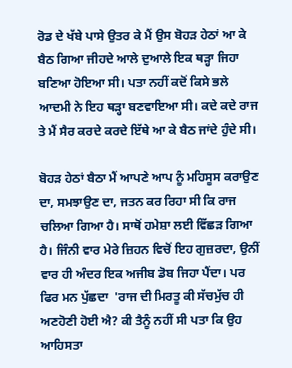ਰੋਡ ਦੇ ਖੱਬੇ ਪਾਸੇ ਉਤਰ ਕੇ ਮੈਂ ਉਸ ਬੋਹੜ ਹੇਠਾਂ ਆ ਕੇ ਬੈਠ ਗਿਆ ਜੀਹਦੇ ਆਲੇ ਦੁਆਲੇ ਇਕ ਥੜ੍ਹਾ ਜਿਹਾ ਬਣਿਆ ਹੋਇਆ ਸੀ। ਪਤਾ ਨਹੀਂ ਕਦੋਂ ਕਿਸੇ ਭਲੇ ਆਦਮੀ ਨੇ ਇਹ ਥੜ੍ਹਾ ਬਣਵਾਇਆ ਸੀ। ਕਦੇ ਕਦੇ ਰਾਜ ਤੇ ਮੈਂ ਸੈਰ ਕਰਦੇ ਕਰਦੇ ਇੱਥੇ ਆ ਕੇ ਬੈਠ ਜਾਂਦੇ ਹੁੰਦੇ ਸੀ।

ਬੋਹੜ ਹੇਠਾਂ ਬੈਠਾ ਮੈਂ ਆਪਣੇ ਆਪ ਨੂੰ ਮਹਿਸੂਸ ਕਰਾਉਣ ਦਾ, ਸਮਝਾਉਣ ਦਾ, ਜਤਨ ਕਰ ਰਿਹਾ ਸੀ ਕਿ ਰਾਜ ਚਲਿਆ ਗਿਆ ਹੈ। ਸਾਥੋਂ ਹਮੇਸ਼ਾ ਲਈ ਵਿੱਛੜ ਗਿਆ ਹੈ। ਜਿੰਨੀ ਵਾਰ ਮੇਰੇ ਜ਼ਿਹਨ ਵਿਚੋਂ ਇਹ ਗੁਜ਼ਰਦਾ, ਉਨੀਂ ਵਾਰ ਹੀ ਅੰਦਰ ਇਕ ਅਜੀਬ ਡੋਬ ਜਿਹਾ ਪੈਂਦਾ। ਪਰ ਫਿਰ ਮਨ ਪੁੱਛਦਾ  'ਰਾਜ ਦੀ ਮਿਰਤੂ ਕੀ ਸੱਚਮੁੱਚ ਹੀ ਅਣਹੋਣੀ ਹੋਈ ਐ? ਕੀ ਤੈਨੂੰ ਨਹੀਂ ਸੀ ਪਤਾ ਕਿ ਉਹ ਆਹਿਸਤਾ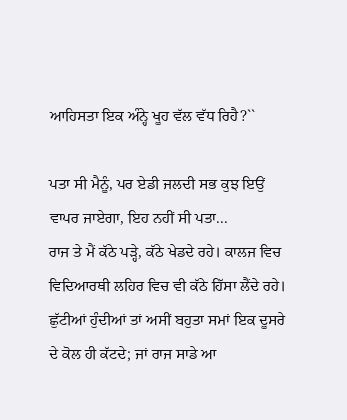ਆਹਿਸਤਾ ਇਕ ਅੰਨ੍ਹੇ ਖੂਹ ਵੱਲ ਵੱਧ ਰਿਹੈ?``

ਪਤਾ ਸੀ ਮੈਨੂੰ, ਪਰ ਏਡੀ ਜਲਦੀ ਸਭ ਕੁਝ ਇਉਂ ਵਾਪਰ ਜਾਏਗਾ, ਇਹ ਨਹੀਂ ਸੀ ਪਤਾ...
ਰਾਜ ਤੇ ਮੈਂ ਕੱਠੇ ਪੜ੍ਹੇ, ਕੱਠੇ ਖੇਡਦੇ ਰਹੇ। ਕਾਲਜ ਵਿਚ ਵਿਦਿਆਰਥੀ ਲਹਿਰ ਵਿਚ ਵੀ ਕੱਠੇ ਹਿੱਸਾ ਲੈਂਦੇ ਰਹੇ। ਛੁੱਟੀਆਂ ਹੁੰਦੀਆਂ ਤਾਂ ਅਸੀਂ ਬਹੁਤਾ ਸਮਾਂ ਇਕ ਦੂਸਰੇ ਦੇ ਕੋਲ ਹੀ ਕੱਟਦੇ; ਜਾਂ ਰਾਜ ਸਾਡੇ ਆ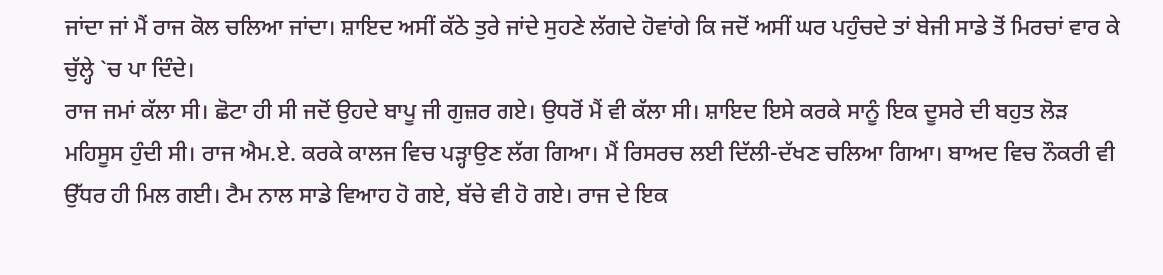ਜਾਂਦਾ ਜਾਂ ਮੈਂ ਰਾਜ ਕੋਲ ਚਲਿਆ ਜਾਂਦਾ। ਸ਼ਾਇਦ ਅਸੀਂ ਕੱਠੇ ਤੁਰੇ ਜਾਂਦੇ ਸੁਹਣੇ ਲੱਗਦੇ ਹੋਵਾਂਗੇ ਕਿ ਜਦੋਂ ਅਸੀਂ ਘਰ ਪਹੁੰਚਦੇ ਤਾਂ ਬੇਜੀ ਸਾਡੇ ਤੋਂ ਮਿਰਚਾਂ ਵਾਰ ਕੇ ਚੁੱਲ੍ਹੇ `ਚ ਪਾ ਦਿੰਦੇ।
ਰਾਜ ਜਮਾਂ ਕੱਲਾ ਸੀ। ਛੋਟਾ ਹੀ ਸੀ ਜਦੋਂ ਉਹਦੇ ਬਾਪੂ ਜੀ ਗੁਜ਼ਰ ਗਏ। ਉਧਰੋਂ ਮੈਂ ਵੀ ਕੱਲਾ ਸੀ। ਸ਼ਾਇਦ ਇਸੇ ਕਰਕੇ ਸਾਨੂੰ ਇਕ ਦੂਸਰੇ ਦੀ ਬਹੁਤ ਲੋੜ ਮਹਿਸੂਸ ਹੁੰਦੀ ਸੀ। ਰਾਜ ਐਮ.ਏ. ਕਰਕੇ ਕਾਲਜ ਵਿਚ ਪੜ੍ਹਾਉਣ ਲੱਗ ਗਿਆ। ਮੈਂ ਰਿਸਰਚ ਲਈ ਦਿੱਲੀ-ਦੱਖਣ ਚਲਿਆ ਗਿਆ। ਬਾਅਦ ਵਿਚ ਨੌਕਰੀ ਵੀ ਉੱਧਰ ਹੀ ਮਿਲ ਗਈ। ਟੈਮ ਨਾਲ ਸਾਡੇ ਵਿਆਹ ਹੋ ਗਏ, ਬੱਚੇ ਵੀ ਹੋ ਗਏ। ਰਾਜ ਦੇ ਇਕ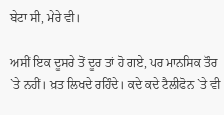ਬੇਟਾ ਸੀ, ਮੇਰੇ ਵੀ।

ਅਸੀਂ ਇਕ ਦੂਸਰੇ ਤੋਂ ਦੂਰ ਤਾਂ ਹੋ ਗਏ, ਪਰ ਮਾਨਸਿਕ ਤੌਰ `ਤੇ ਨਹੀਂ। ਖ਼ਤ ਲਿਖਦੇ ਰਹਿੰਦੇ। ਕਦੇ ਕਦੇ ਟੈਲੀਫੋਨ `ਤੇ ਵੀ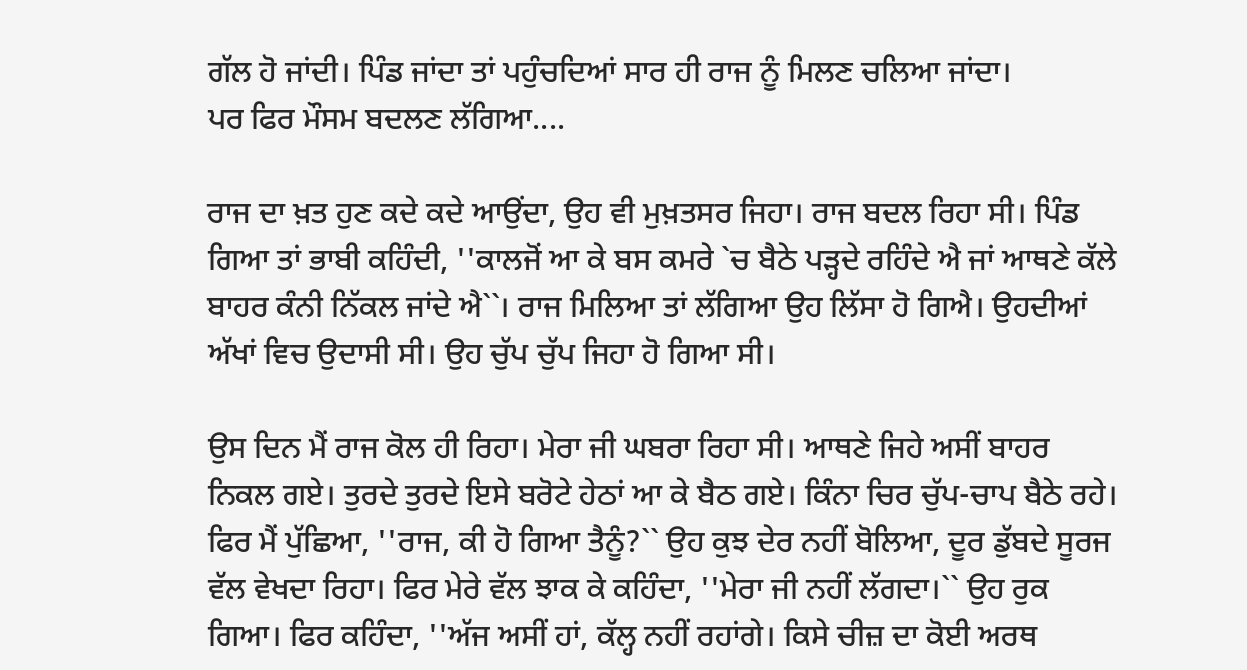ਗੱਲ ਹੋ ਜਾਂਦੀ। ਪਿੰਡ ਜਾਂਦਾ ਤਾਂ ਪਹੁੰਚਦਿਆਂ ਸਾਰ ਹੀ ਰਾਜ ਨੂੰ ਮਿਲਣ ਚਲਿਆ ਜਾਂਦਾ।
ਪਰ ਫਿਰ ਮੌਸਮ ਬਦਲਣ ਲੱਗਿਆ....

ਰਾਜ ਦਾ ਖ਼ਤ ਹੁਣ ਕਦੇ ਕਦੇ ਆਉਂਦਾ, ਉਹ ਵੀ ਮੁਖ਼ਤਸਰ ਜਿਹਾ। ਰਾਜ ਬਦਲ ਰਿਹਾ ਸੀ। ਪਿੰਡ ਗਿਆ ਤਾਂ ਭਾਬੀ ਕਹਿੰਦੀ, ''ਕਾਲਜੋਂ ਆ ਕੇ ਬਸ ਕਮਰੇ `ਚ ਬੈਠੇ ਪੜ੍ਹਦੇ ਰਹਿੰਦੇ ਐ ਜਾਂ ਆਥਣੇ ਕੱਲੇ ਬਾਹਰ ਕੰਨੀ ਨਿੱਕਲ ਜਾਂਦੇ ਐ``। ਰਾਜ ਮਿਲਿਆ ਤਾਂ ਲੱਗਿਆ ਉਹ ਲਿੱਸਾ ਹੋ ਗਿਐ। ਉਹਦੀਆਂ ਅੱਖਾਂ ਵਿਚ ਉਦਾਸੀ ਸੀ। ਉਹ ਚੁੱਪ ਚੁੱਪ ਜਿਹਾ ਹੋ ਗਿਆ ਸੀ।

ਉਸ ਦਿਨ ਮੈਂ ਰਾਜ ਕੋਲ ਹੀ ਰਿਹਾ। ਮੇਰਾ ਜੀ ਘਬਰਾ ਰਿਹਾ ਸੀ। ਆਥਣੇ ਜਿਹੇ ਅਸੀਂ ਬਾਹਰ ਨਿਕਲ ਗਏ। ਤੁਰਦੇ ਤੁਰਦੇ ਇਸੇ ਬਰੋਟੇ ਹੇਠਾਂ ਆ ਕੇ ਬੈਠ ਗਏ। ਕਿੰਨਾ ਚਿਰ ਚੁੱਪ-ਚਾਪ ਬੈਠੇ ਰਹੇ। ਫਿਰ ਮੈਂ ਪੁੱਛਿਆ, ''ਰਾਜ, ਕੀ ਹੋ ਗਿਆ ਤੈਨੂੰ?`` ਉਹ ਕੁਝ ਦੇਰ ਨਹੀਂ ਬੋਲਿਆ, ਦੂਰ ਡੁੱਬਦੇ ਸੂਰਜ ਵੱਲ ਵੇਖਦਾ ਰਿਹਾ। ਫਿਰ ਮੇਰੇ ਵੱਲ ਝਾਕ ਕੇ ਕਹਿੰਦਾ, ''ਮੇਰਾ ਜੀ ਨਹੀਂ ਲੱਗਦਾ।`` ਉਹ ਰੁਕ ਗਿਆ। ਫਿਰ ਕਹਿੰਦਾ, ''ਅੱਜ ਅਸੀਂ ਹਾਂ, ਕੱਲ੍ਹ ਨਹੀਂ ਰਹਾਂਗੇ। ਕਿਸੇ ਚੀਜ਼ ਦਾ ਕੋਈ ਅਰਥ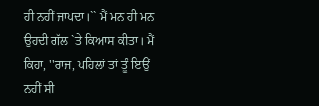ਹੀ ਨਹੀਂ ਜਾਪਦਾ।`` ਮੈਂ ਮਨ ਹੀ ਮਨ ਉਹਦੀ ਗੱਲ `ਤੇ ਕਿਆਸ ਕੀਤਾ। ਮੈਂ ਕਿਹਾ, ''ਰਾਜ, ਪਹਿਲਾਂ ਤਾਂ ਤੂੰ ਇਉਂ ਨਹੀਂ ਸੀ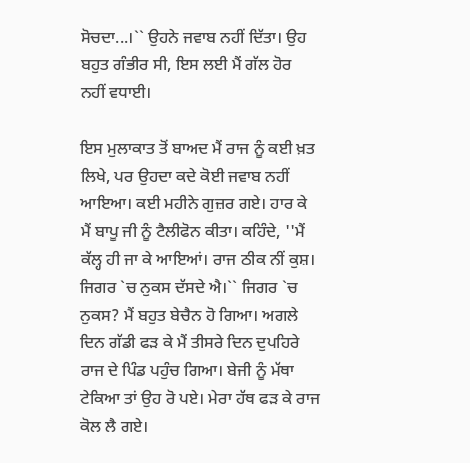ਸੋਚਦਾ...।`` ਉਹਨੇ ਜਵਾਬ ਨਹੀਂ ਦਿੱਤਾ। ਉਹ ਬਹੁਤ ਗੰਭੀਰ ਸੀ, ਇਸ ਲਈ ਮੈਂ ਗੱਲ ਹੋਰ ਨਹੀਂ ਵਧਾਈ।

ਇਸ ਮੁਲਾਕਾਤ ਤੋਂ ਬਾਅਦ ਮੈਂ ਰਾਜ ਨੂੰ ਕਈ ਖ਼ਤ ਲਿਖੇ, ਪਰ ਉਹਦਾ ਕਦੇ ਕੋਈ ਜਵਾਬ ਨਹੀਂ ਆਇਆ। ਕਈ ਮਹੀਨੇ ਗੁਜ਼ਰ ਗਏ। ਹਾਰ ਕੇ ਮੈਂ ਬਾਪੂ ਜੀ ਨੂੰ ਟੈਲੀਫੋਨ ਕੀਤਾ। ਕਹਿੰਦੇ, ''ਮੈਂ ਕੱਲ੍ਹ ਹੀ ਜਾ ਕੇ ਆਇਆਂ। ਰਾਜ ਠੀਕ ਨੀਂ ਕੁਸ਼। ਜਿਗਰ `ਚ ਨੁਕਸ ਦੱਸਦੇ ਐ।`` ਜਿਗਰ `ਚ ਨੁਕਸ? ਮੈਂ ਬਹੁਤ ਬੇਚੈਨ ਹੋ ਗਿਆ। ਅਗਲੇ ਦਿਨ ਗੱਡੀ ਫੜ ਕੇ ਮੈਂ ਤੀਸਰੇ ਦਿਨ ਦੁਪਹਿਰੇ ਰਾਜ ਦੇ ਪਿੰਡ ਪਹੁੰਚ ਗਿਆ। ਬੇਜੀ ਨੂੰ ਮੱਥਾ ਟੇਕਿਆ ਤਾਂ ਉਹ ਰੋ ਪਏ। ਮੇਰਾ ਹੱਥ ਫੜ ਕੇ ਰਾਜ ਕੋਲ ਲੈ ਗਏ।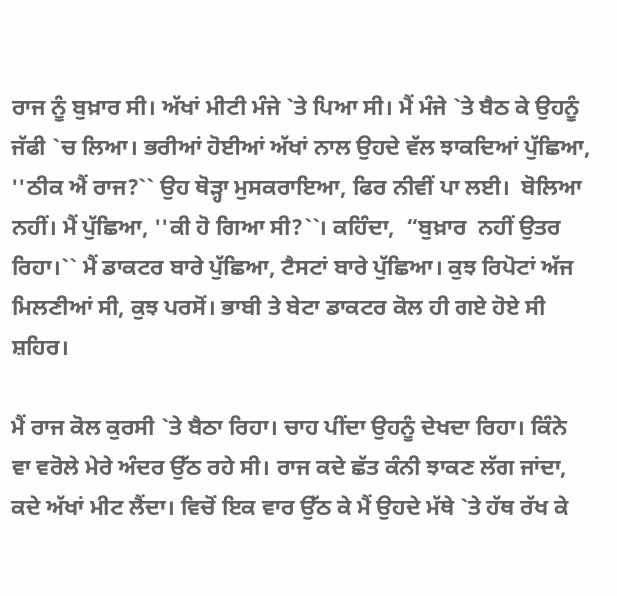ਰਾਜ ਨੂੰ ਬੁਖ਼ਾਰ ਸੀ। ਅੱਖਾਂ ਮੀਟੀ ਮੰਜੇ `ਤੇ ਪਿਆ ਸੀ। ਮੈਂ ਮੰਜੇ `ਤੇ ਬੈਠ ਕੇ ਉਹਨੂੰ ਜੱਫੀ `ਚ ਲਿਆ। ਭਰੀਆਂ ਹੋਈਆਂ ਅੱਖਾਂ ਨਾਲ ਉਹਦੇ ਵੱਲ ਝਾਕਦਿਆਂ ਪੁੱਛਿਆ, ''ਠੀਕ ਐਂ ਰਾਜ?`` ਉਹ ਥੋੜ੍ਹਾ ਮੁਸਕਰਾਇਆ, ਫਿਰ ਨੀਵੀਂ ਪਾ ਲਈ।  ਬੋਲਿਆ ਨਹੀਂ। ਮੈਂ ਪੁੱਛਿਆ, ''ਕੀ ਹੋ ਗਿਆ ਸੀ?``। ਕਹਿੰਦਾ,  “ਬੁਖ਼ਾਰ  ਨਹੀਂ ਉਤਰ ਰਿਹਾ।`` ਮੈਂ ਡਾਕਟਰ ਬਾਰੇ ਪੁੱਛਿਆ, ਟੈਸਟਾਂ ਬਾਰੇ ਪੁੱਛਿਆ। ਕੁਝ ਰਿਪੋਟਾਂ ਅੱਜ ਮਿਲਣੀਆਂ ਸੀ, ਕੁਝ ਪਰਸੋਂ। ਭਾਬੀ ਤੇ ਬੇਟਾ ਡਾਕਟਰ ਕੋਲ ਹੀ ਗਏ ਹੋਏ ਸੀ ਸ਼ਹਿਰ।

ਮੈਂ ਰਾਜ ਕੋਲ ਕੁਰਸੀ `ਤੇ ਬੈਠਾ ਰਿਹਾ। ਚਾਹ ਪੀਂਦਾ ਉਹਨੂੰ ਦੇਖਦਾ ਰਿਹਾ। ਕਿੰਨੇ ਵਾ ਵਰੋਲੇ ਮੇਰੇ ਅੰਦਰ ਉੱਠ ਰਹੇ ਸੀ। ਰਾਜ ਕਦੇ ਛੱਤ ਕੰਨੀ ਝਾਕਣ ਲੱਗ ਜਾਂਦਾ, ਕਦੇ ਅੱਖਾਂ ਮੀਟ ਲੈਂਦਾ। ਵਿਚੋਂ ਇਕ ਵਾਰ ਉੱਠ ਕੇ ਮੈਂ ਉਹਦੇ ਮੱਥੇ `ਤੇ ਹੱਥ ਰੱਖ ਕੇ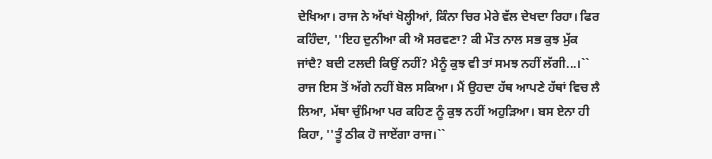ਦੇਖਿਆ। ਰਾਜ ਨੇ ਅੱਖਾਂ ਖੋਲ੍ਹੀਆਂ, ਕਿੰਨਾ ਚਿਰ ਮੇਰੇ ਵੱਲ ਦੇਖਦਾ ਰਿਹਾ। ਫਿਰ ਕਹਿੰਦਾ, ''ਇਹ ਦੁਨੀਆ ਕੀ ਐ ਸਰਵਣਾ? ਕੀ ਮੌਤ ਨਾਲ ਸਭ ਕੁਝ ਮੁੱਕ ਜਾਂਦੈ? ਬਦੀ ਟਲਦੀ ਕਿਉਂ ਨਹੀਂ? ਮੈਨੂੰ ਕੁਝ ਵੀ ਤਾਂ ਸਮਝ ਨਹੀਂ ਲੱਗੀ...।`` ਰਾਜ ਇਸ ਤੋਂ ਅੱਗੇ ਨਹੀਂ ਬੋਲ ਸਕਿਆ। ਮੈਂ ਉਹਦਾ ਹੱਥ ਆਪਣੇ ਹੱਥਾਂ ਵਿਚ ਲੈ ਲਿਆ, ਮੱਥਾ ਚੁੰਮਿਆ ਪਰ ਕਹਿਣ ਨੂੰ ਕੁਝ ਨਹੀਂ ਅਹੁੜਿਆ। ਬਸ ਏਨਾ ਹੀ ਕਿਹਾ, ''ਤੂੰ ਠੀਕ ਹੋ ਜਾਏਂਗਾ ਰਾਜ।``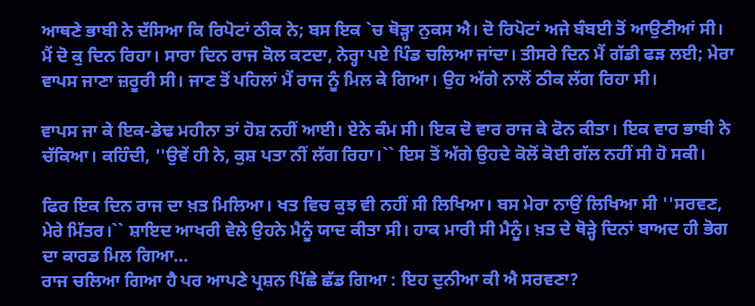ਆਥਣੇ ਭਾਬੀ ਨੇ ਦੱਸਿਆ ਕਿ ਰਿਪੋਟਾਂ ਠੀਕ ਨੇ; ਬਸ ਇਕ `ਚ ਥੋੜ੍ਹਾ ਨੁਕਸ ਐ। ਦੋ ਰਿਪੋਟਾਂ ਅਜੇ ਬੰਬਈ ਤੋਂ ਆਉਣੀਆਂ ਸੀ।
ਮੈਂ ਦੋ ਕੁ ਦਿਨ ਰਿਹਾ। ਸਾਰਾ ਦਿਨ ਰਾਜ ਕੋਲ ਕਟਦਾ, ਨੇਰ੍ਹਾ ਪਏ ਪਿੰਡ ਚਲਿਆ ਜਾਂਦਾ। ਤੀਸਰੇ ਦਿਨ ਮੈਂ ਗੱਡੀ ਫੜ ਲਈ; ਮੇਰਾ ਵਾਪਸ ਜਾਣਾ ਜ਼ਰੂਰੀ ਸੀ। ਜਾਣ ਤੋਂ ਪਹਿਲਾਂ ਮੈਂ ਰਾਜ ਨੂੰ ਮਿਲ ਕੇ ਗਿਆ। ਉਹ ਅੱਗੇ ਨਾਲੋਂ ਠੀਕ ਲੱਗ ਰਿਹਾ ਸੀ।

ਵਾਪਸ ਜਾ ਕੇ ਇਕ-ਡੇਢ ਮਹੀਨਾ ਤਾਂ ਹੋਸ਼ ਨਹੀਂ ਆਈ। ਏਨੇ ਕੰਮ ਸੀ। ਇਕ ਦੋ ਵਾਰ ਰਾਜ ਕੇ ਫੋਨ ਕੀਤਾ। ਇਕ ਵਾਰ ਭਾਬੀ ਨੇ ਚੱਕਿਆ। ਕਹਿੰਦੀ, ''ਉਵੇਂ ਹੀ ਨੇ, ਕੁਸ਼ ਪਤਾ ਨੀਂ ਲੱਗ ਰਿਹਾ।`` ਇਸ ਤੋਂ ਅੱਗੇ ਉਹਦੇ ਕੋਲੋਂ ਕੋਈ ਗੱਲ ਨਹੀਂ ਸੀ ਹੋ ਸਕੀ।

ਫਿਰ ਇਕ ਦਿਨ ਰਾਜ ਦਾ ਖ਼ਤ ਮਿਲਿਆ। ਖਤ ਵਿਚ ਕੁਝ ਵੀ ਨਹੀਂ ਸੀ ਲਿਖਿਆ। ਬਸ ਮੇਰਾ ਨਾਉਂ ਲਿਖਿਆ ਸੀ ''ਸਰਵਣ, ਮੇਰੇ ਮਿੱਤਰ।`` ਸ਼ਾਇਦ ਆਖਰੀ ਵੇਲੇ ਉਹਨੇ ਮੈਨੂੰ ਯਾਦ ਕੀਤਾ ਸੀ। ਹਾਕ ਮਾਰੀ ਸੀ ਮੈਨੂੰ। ਖ਼ਤ ਦੇ ਥੋੜ੍ਹੇ ਦਿਨਾਂ ਬਾਅਦ ਹੀ ਭੋਗ ਦਾ ਕਾਰਡ ਮਿਲ ਗਿਆ...
ਰਾਜ ਚਲਿਆ ਗਿਆ ਹੈ ਪਰ ਆਪਣੇ ਪ੍ਰਸ਼ਨ ਪਿੱਛੇ ਛੱਡ ਗਿਆ : ਇਹ ਦੁਨੀਆ ਕੀ ਐ ਸਰਵਣਾ?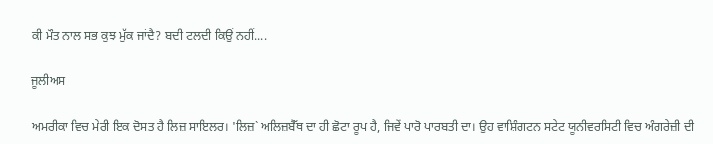ਕੀ ਮੌਤ ਨਾਲ ਸਭ ਕੁਝ ਮੁੱਕ ਜਾਂਦੈ? ਬਦੀ ਟਲਦੀ ਕਿਉਂ ਨਹੀਂ....

ਜੂਲੀਅਸ

ਅਮਰੀਕਾ ਵਿਚ ਮੇਰੀ ਇਕ ਦੋਸਤ ਹੈ ਲਿਜ਼ ਸਾਇਲਰ। 'ਲਿਜ਼` ਅਲਿਜ਼ਬੈੱਥ ਦਾ ਹੀ ਛੋਟਾ ਰੂਪ ਹੈ, ਜਿਵੇਂ ਪਾਰੋ ਪਾਰਬਤੀ ਦਾ। ਉਹ ਵਾਸ਼ਿੰਗਟਨ ਸਟੇਟ ਯੂਨੀਵਰਸਿਟੀ ਵਿਚ ਅੰਗਰੇਜ਼ੀ ਦੀ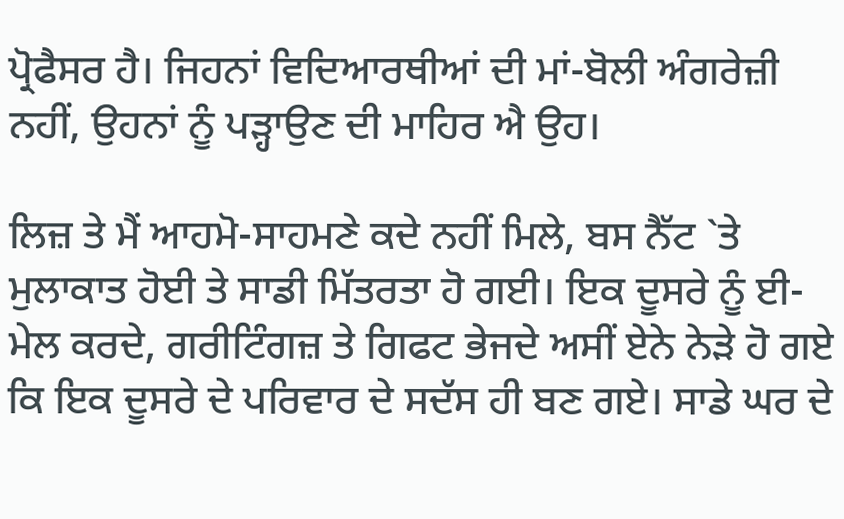ਪ੍ਰੋਫੈਸਰ ਹੈ। ਜਿਹਨਾਂ ਵਿਦਿਆਰਥੀਆਂ ਦੀ ਮਾਂ-ਬੋਲੀ ਅੰਗਰੇਜ਼ੀ ਨਹੀਂ, ਉਹਨਾਂ ਨੂੰ ਪੜ੍ਹਾਉਣ ਦੀ ਮਾਹਿਰ ਐ ਉਹ।

ਲਿਜ਼ ਤੇ ਮੈਂ ਆਹਮੋ-ਸਾਹਮਣੇ ਕਦੇ ਨਹੀਂ ਮਿਲੇ, ਬਸ ਨੈੱਟ `ਤੇ ਮੁਲਾਕਾਤ ਹੋਈ ਤੇ ਸਾਡੀ ਮਿੱਤਰਤਾ ਹੋ ਗਈ। ਇਕ ਦੂਸਰੇ ਨੂੰ ਈ-ਮੇਲ ਕਰਦੇ, ਗਰੀਟਿੰਗਜ਼ ਤੇ ਗਿਫਟ ਭੇਜਦੇ ਅਸੀਂ ਏਨੇ ਨੇੜੇ ਹੋ ਗਏ ਕਿ ਇਕ ਦੂਸਰੇ ਦੇ ਪਰਿਵਾਰ ਦੇ ਸਦੱਸ ਹੀ ਬਣ ਗਏ। ਸਾਡੇ ਘਰ ਦੇ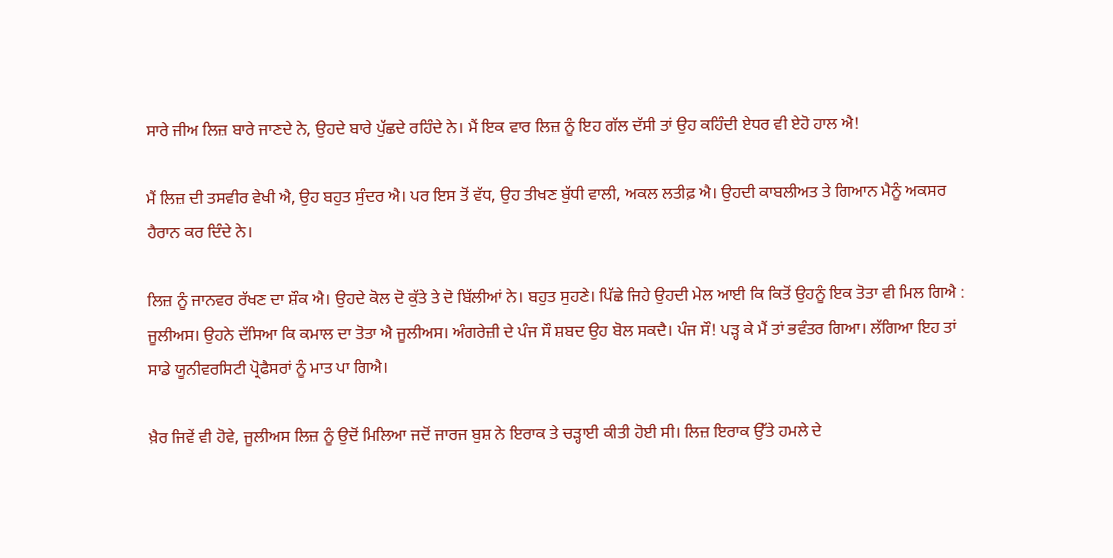ਸਾਰੇ ਜੀਅ ਲਿਜ਼ ਬਾਰੇ ਜਾਣਦੇ ਨੇ, ਉਹਦੇ ਬਾਰੇ ਪੁੱਛਦੇ ਰਹਿੰਦੇ ਨੇ। ਮੈਂ ਇਕ ਵਾਰ ਲਿਜ਼ ਨੂੰ ਇਹ ਗੱਲ ਦੱਸੀ ਤਾਂ ਉਹ ਕਹਿੰਦੀ ਏਧਰ ਵੀ ਏਹੋ ਹਾਲ ਐ!

ਮੈਂ ਲਿਜ਼ ਦੀ ਤਸਵੀਰ ਵੇਖੀ ਐ, ਉਹ ਬਹੁਤ ਸੁੰਦਰ ਐ। ਪਰ ਇਸ ਤੋਂ ਵੱਧ, ਉਹ ਤੀਖਣ ਬੁੱਧੀ ਵਾਲੀ, ਅਕਲ ਲਤੀਫ਼ ਐ। ਉਹਦੀ ਕਾਬਲੀਅਤ ਤੇ ਗਿਆਨ ਮੈਨੂੰ ਅਕਸਰ ਹੈਰਾਨ ਕਰ ਦਿੰਦੇ ਨੇ।

ਲਿਜ਼ ਨੂੰ ਜਾਨਵਰ ਰੱਖਣ ਦਾ ਸ਼ੌਕ ਐ। ਉਹਦੇ ਕੋਲ ਦੋ ਕੁੱਤੇ ਤੇ ਦੋ ਬਿੱਲੀਆਂ ਨੇ। ਬਹੁਤ ਸੁਹਣੇ। ਪਿੱਛੇ ਜਿਹੇ ਉਹਦੀ ਮੇਲ ਆਈ ਕਿ ਕਿਤੋਂ ਉਹਨੂੰ ਇਕ ਤੋਤਾ ਵੀ ਮਿਲ ਗਿਐ : ਜੂਲੀਅਸ। ਉਹਨੇ ਦੱਸਿਆ ਕਿ ਕਮਾਲ ਦਾ ਤੋਤਾ ਐ ਜੂਲੀਅਸ। ਅੰਗਰੇਜ਼ੀ ਦੇ ਪੰਜ ਸੌ ਸ਼ਬਦ ਉਹ ਬੋਲ ਸਕਦੈ। ਪੰਜ ਸੌ! ਪੜ੍ਹ ਕੇ ਮੈਂ ਤਾਂ ਭਵੰਤਰ ਗਿਆ। ਲੱਗਿਆ ਇਹ ਤਾਂ ਸਾਡੇ ਯੂਨੀਵਰਸਿਟੀ ਪ੍ਰੋਫੈਸਰਾਂ ਨੂੰ ਮਾਤ ਪਾ ਗਿਐ।

ਖ਼ੈਰ ਜਿਵੇਂ ਵੀ ਹੋਵੇ, ਜੂਲੀਅਸ ਲਿਜ਼ ਨੂੰ ਉਦੋਂ ਮਿਲਿਆ ਜਦੋਂ ਜਾਰਜ ਬੁਸ਼ ਨੇ ਇਰਾਕ ਤੇ ਚੜ੍ਹਾਈ ਕੀਤੀ ਹੋਈ ਸੀ। ਲਿਜ਼ ਇਰਾਕ ਉੱਤੇ ਹਮਲੇ ਦੇ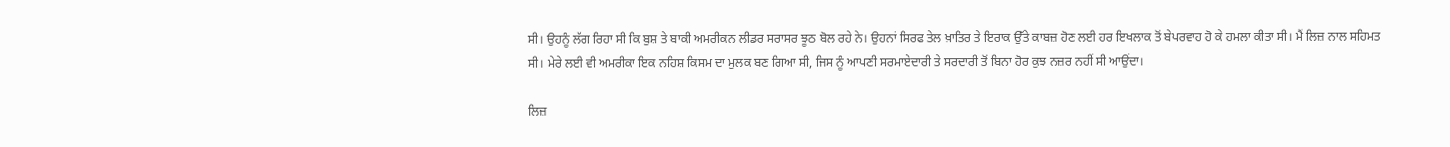ਸੀ। ਉਹਨੂੰ ਲੱਗ ਰਿਹਾ ਸੀ ਕਿ ਬੁਸ਼ ਤੇ ਬਾਕੀ ਅਮਰੀਕਨ ਲੀਡਰ ਸਰਾਸਰ ਝੂਠ ਬੋਲ ਰਹੇ ਨੇ। ਉਹਨਾਂ ਸਿਰਫ ਤੇਲ ਖ਼ਾਤਿਰ ਤੇ ਇਰਾਕ ਉੱਤੇ ਕਾਬਜ਼ ਹੋਣ ਲਈ ਹਰ ਇਖਲਾਕ ਤੋਂ ਬੇਪਰਵਾਹ ਹੋ ਕੇ ਹਮਲਾ ਕੀਤਾ ਸੀ। ਮੈਂ ਲਿਜ਼ ਨਾਲ ਸਹਿਮਤ ਸੀ। ਮੇਰੇ ਲਈ ਵੀ ਅਮਰੀਕਾ ਇਕ ਨਹਿਸ਼ ਕਿਸਮ ਦਾ ਮੁਲਕ ਬਣ ਗਿਆ ਸੀ, ਜਿਸ ਨੂੰ ਆਪਣੀ ਸਰਮਾਏਦਾਰੀ ਤੇ ਸਰਦਾਰੀ ਤੋਂ ਬਿਨਾ ਹੋਰ ਕੁਝ ਨਜ਼ਰ ਨਹੀਂ ਸੀ ਆਉਂਦਾ।

ਲਿਜ਼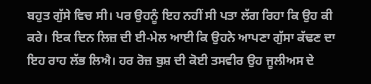ਬਹੁਤ ਗੁੱਸੇ ਵਿਚ ਸੀ। ਪਰ ਉਹਨੂੰ ਇਹ ਨਹੀਂ ਸੀ ਪਤਾ ਲੱਗ ਰਿਹਾ ਕਿ ਉਹ ਕੀ ਕਰੇ। ਇਕ ਦਿਨ ਲਿਜ਼ ਦੀ ਈ-ਮੇਲ ਆਈ ਕਿ ਉਹਨੇ ਆਪਣਾ ਗੁੱਸਾ ਕੱਢਣ ਦਾ ਇਹ ਰਾਹ ਲੱਭ ਲਿਐ। ਹਰ ਰੋਜ਼ ਬੁਸ਼ ਦੀ ਕੋਈ ਤਸਵੀਰ ਉਹ ਜੂਲੀਅਸ ਦੇ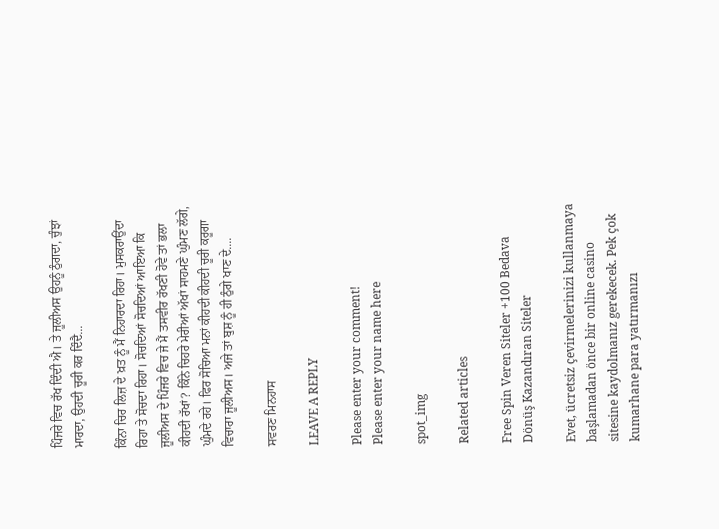ਪਿੰਜਰੇ ਵਿਚ ਰੱਖ ਦਿੰਦੀ ਐ। ਤੇ ਜੂਲੀਅਸ ਉਹਨੂੰ ਠੁੰਗਦਾ, ਚੁੰਝਾਂ ਮਾਰਦਾ, ਉਹਦੀ ਚੂਰੀ ਕਰ ਦਿੰਦੈ...

ਕਿੰਨਾ ਚਿਰ ਲਿਜ਼ ਦੇ ਖ਼ਤ ਨੂੰ ਮੈਂ ਨਿਹਾਰਦਾ ਰਿਹਾ। ਮੁਸਕਰਾਉਂਦਾ ਰਿਹਾ ਤੇ ਸੋਚਦਾ ਰਿਹਾ। ਸੋਚਦਿਆਂ ਸੋਚਦਿਆਂ ਆਇਆ ਕਿ ਜੂਲੀਅਸ ਦੇ ਪਿੰਜਰੇ ਵਿਚ ਜੇ ਮੈਂ ਤਸਵੀਰ ਰੱਖਣੀ ਹੋਵੇ ਤਾਂ ਭਲਾ ਕੀਹਦੀ ਰੱਖਾਂ? ਕਿੰਨੇ ਚਿਹਰੇ ਮੇਰੀਆਂ ਅੱਖਾਂ ਸਾਹਮਣੇ ਘੁੰਮਣ ਲੱਗੇ, ਘੁੰਮਦੇ ਰਹੇ। ਫਿਰ ਸੋਚਿਆ ਮਨਾਂ ਕੀਹਦੀ ਕੀਹਦੀ ਚੂਰੀ ਕਰੂਗਾ ਵਿਚਾਰਾ ਜੂਲੀਅਸ। ਅਜੇ ਤਾਂ ਬੁਸ਼ ਨੂੰ ਹੀ ਠੁੰਗੇ ਖਾਣ ਦੇ....

ਸਵਰਣ ਮਿਨਹਾਸ

LEAVE A REPLY

Please enter your comment!
Please enter your name here

spot_img

Related articles

Free Spin Veren Siteler +100 Bedava Dönüş Kazandıran Siteler

Evet, ücretsiz çevirmelerinizi kullanmaya başlamadan önce bir online casino sitesine kaydolmanız gerekecek. Pek çok kumarhane para yatırmanızı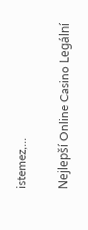istemez,...

Nejlepší Online Casino Legální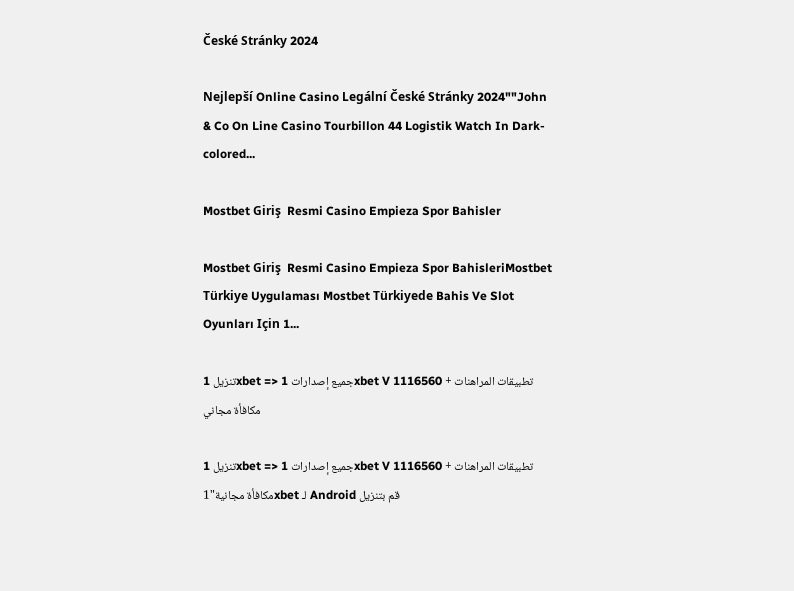České Stránky 2024

Nejlepší Online Casino Legální České Stránky 2024""John & Co On Line Casino Tourbillon 44 Logistik Watch In Dark-colored...

Mostbet Giriş  Resmi Casino Empieza Spor Bahisler

Mostbet Giriş  Resmi Casino Empieza Spor BahisleriMostbet Türkiye Uygulaması Mostbet Türkiyede Bahis Ve Slot Oyunları Için 1...

تنزيل 1xbet => جميع إصدارات 1xbet V 1116560 تطبيقات المراهنات + مكافأة مجاني

تنزيل 1xbet => جميع إصدارات 1xbet V 1116560 تطبيقات المراهنات + مكافأة مجانية"1xbet لـ Android قم بتنزيل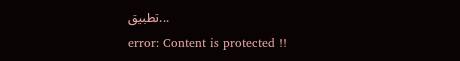تطبيق...
error: Content is protected !!